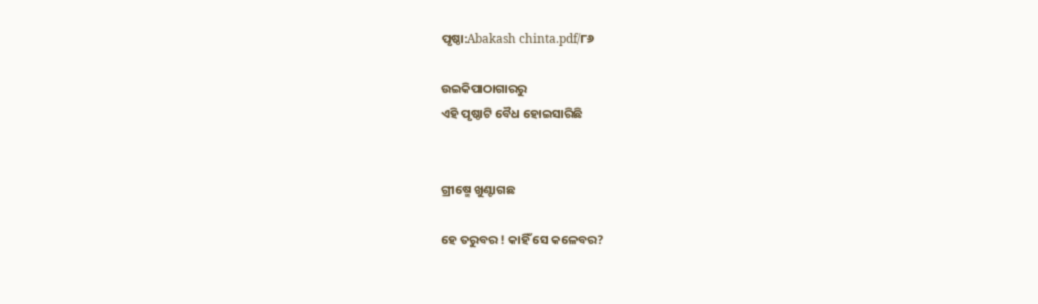ପୃଷ୍ଠା:Abakash chinta.pdf/୮୬

ଉଇକିପାଠାଗାର‌ରୁ
ଏହି ପୃଷ୍ଠାଟି ବୈଧ ହୋଇସାରିଛି


ଗ୍ରୀଷ୍ମେ ଖୁଣ୍ଟାଗଛ

ହେ ତରୁବର ! କାହିଁ ସେ କଳେବର?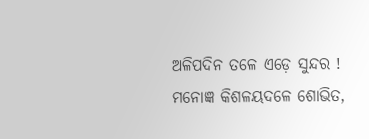ଅଳିପଦିନ ତଳେ ଏଡ଼େ ସୁନ୍ଦର !
ମନୋଜ୍ଞ କିଶଳୟଦଳେ ଶୋଭିତ,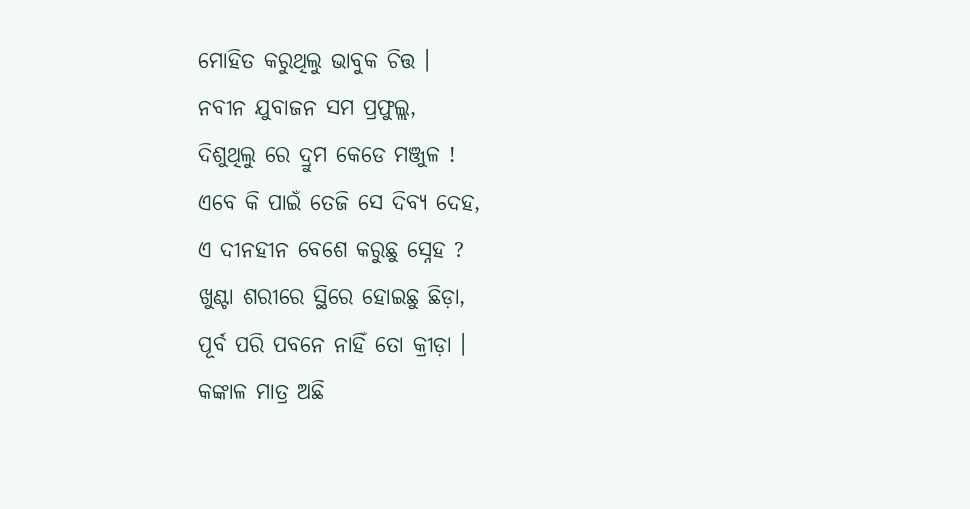ମୋହିତ କରୁଥିଲୁ ଭାବୁକ ଚିତ୍ତ ।
ନବୀନ ଯୁବାଜନ ସମ ପ୍ରଫୁଲ୍ଲ,
ଦିଶୁଥିଲୁ ରେ ଦ୍ରୁମ କେଡେ ମଞ୍ଜୁଳ !
ଏବେ କି ପାଇଁ ତେଜି ସେ ଦିବ୍ୟ ଦେହ,
ଏ ଦୀନହୀନ ବେଶେ କରୁଛୁ ସ୍ନେହ ?
ଖୁଣ୍ଟା ଶରୀରେ ସ୍ଥିରେ ହୋଇଛୁ ଛିଡ଼ା,
ପୂର୍ବ ପରି ପବନେ ନାହିଁ ତୋ କ୍ରୀଡ଼ା ।
କଙ୍କାଳ ମାତ୍ର ଅଛି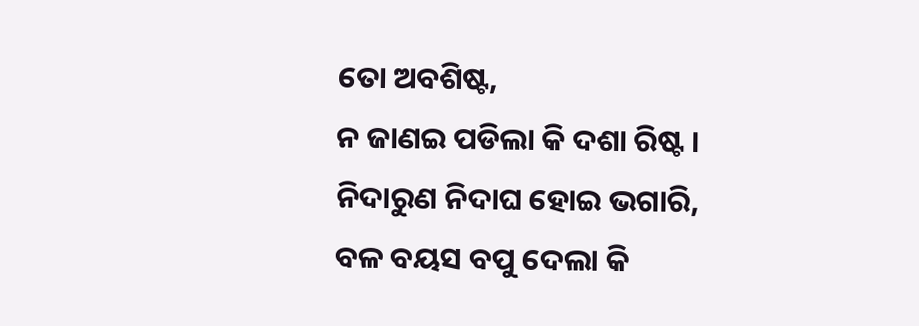ତୋ ଅବଶିଷ୍ଟ,
ନ ଜାଣଇ ପଡିଲା କି ଦଶା ରିଷ୍ଟ ।
ନିଦାରୁଣ ନିଦାଘ ହୋଇ ଭଗାରି,
ବଳ ବୟସ ବପୁ ଦେଲା କି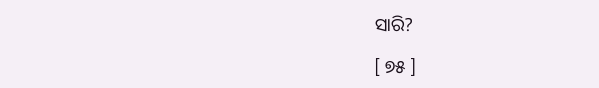ସାରି?

[ ୭୫ ]